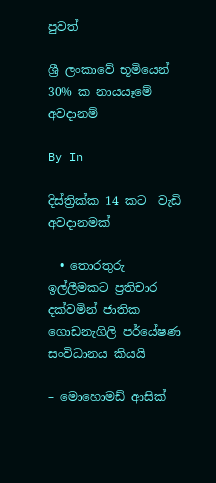පුවත්

ශ්‍රී ලංකාවේ භූමියෙන් 30% ක නායයෑමේ අවදානම්

By In

දිස්ත්‍රික්ක 14 කට  වැඩි අවදානමක්

  • තොරතුරු ඉල්ලීමකට ප්‍රතිචාර දක්වමින් ජාතික ගොඩනැගිලි පර්යේෂණ සංවිධානය කියයි

– මොහොමඩ් ආසික්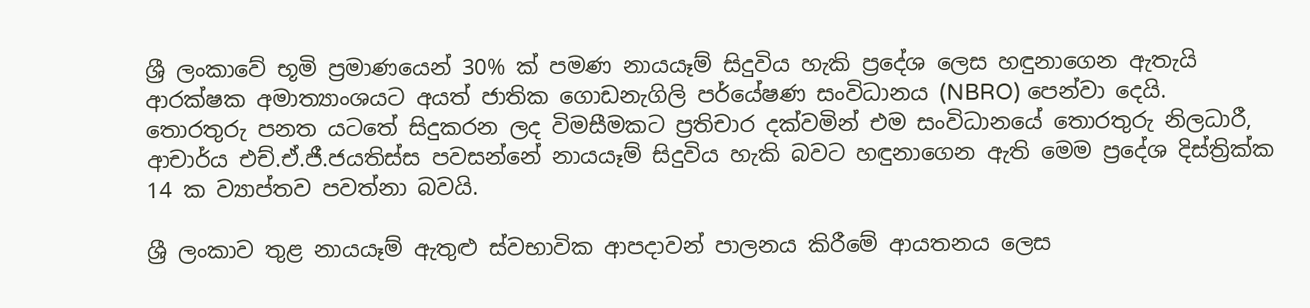ශ්‍රී ලංකාවේ භූමි ප්‍රමාණයෙන් 30% ක් පමණ නායයෑම් සිදුවිය හැකි ප්‍රදේශ ලෙස හඳුනාගෙන ඇතැයි  ආරක්ෂක අමාත්‍යාංශයට අයත් ජාතික ගොඩනැගිලි පර්යේෂණ සංවිධානය (NBRO) පෙන්වා දෙයි. තොරතුරු පනත යටතේ සිදුකරන ලද විමසීමකට ප්‍රතිචාර දක්වමින් එම සංවිධානයේ තොරතුරු නිලධාරී, ආචාර්ය එච්.ඒ.ජී.ජයතිස්ස පවසන්නේ නායයෑම් සිදුවිය හැකි බවට හඳුනාගෙන ඇති මෙම ප්‍රදේශ දිස්ත්‍රික්ක 14 ක ව්‍යාප්තව පවත්නා බවයි.

ශ්‍රී ලංකාව තුළ නායයෑම් ඇතුළු ස්වභාවික ආපදාවන් පාලනය කිරීමේ ආයතනය ලෙස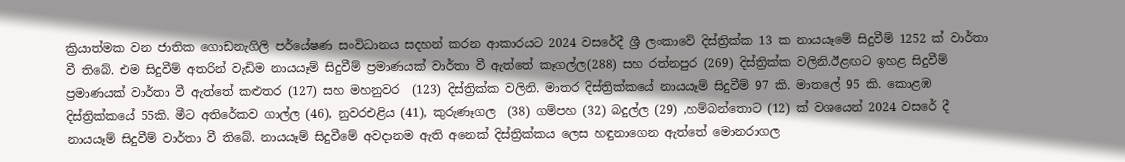ක්‍රියාත්මක වන ජාතික ගොඩනැගිලි පර්යේෂණ සංවිධානය සදහන් කරන ආකාරයට 2024 වසරේදී ශ්‍රී ලංකාවේ දිස්ත්‍රික්ක 13 ක නායයෑමේ සිදුවීම් 1252 ක් වාර්තා වී තිබේ. එම සිදුවීම් අතරින් වැඩිම නායයෑම් සිදුවීම් ප්‍රමාණයක් වාර්තා වී ඇත්තේ කෑගල්ල(288) සහ රත්නපුර (269) දිස්ත්‍රික්ක වලිනි.ඊළඟට ඉහළ සිදුවීම් ප්‍රමාණයක් වාර්තා වී ඇත්තේ කළුතර (127) සහ මහනුවර  (123) දිස්ත්‍රික්ක වලිනි. මාතර දිස්ත්‍රික්කයේ නායයෑම් සිදුවීම් 97 කි. මාතලේ 95 කි. කොළඹ දිස්ත්‍රික්කයේ 55කි. මීට අතිරේකව ගාල්ල (46), නුවරඑළිය (41), කුරුණෑගල  (38) ගම්පහ (32) බදුල්ල (29) ,හම්බන්තොට (12) ක් වශයෙන් 2024 වසරේ දී නායයෑම් සිදුවීම් වාර්තා වී තිබේ. නායයෑම් සිදුවීමේ අවදානම ඇති අනෙක් දිස්ත්‍රික්කය ලෙස හඳුනාගෙන ඇත්තේ මොනරාගල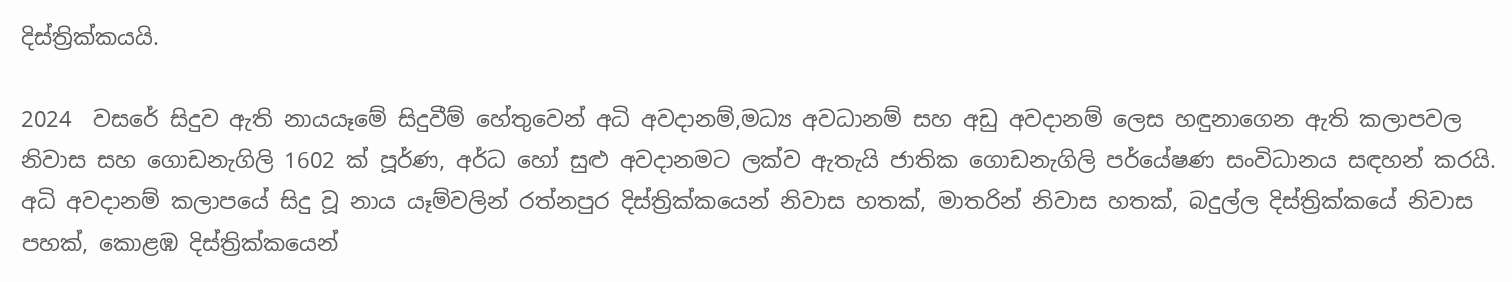දිස්ත්‍රික්කයයි.

2024  වසරේ සිදුව ඇති නායයෑමේ සිදුවීම් හේතුවෙන් අධි අවදානම්,මධ්‍ය අවධානම් සහ අඩු අවදානම් ලෙස හඳුනාගෙන ඇති කලාපවල නිවාස සහ ගොඩනැගිලි 1602 ක් පූර්ණ, අර්ධ හෝ සුළු අවදානමට ලක්ව ඇතැයි ජාතික ගොඩනැගිලි පර්යේෂණ සංවිධානය සඳහන් කරයි. අධි අවදානම් කලාපයේ සිදු වූ නාය යෑම්වලින් රත්නපුර දිස්ත්‍රික්කයෙන් නිවාස හතක්, මාතරින් නිවාස හතක්, බදුල්ල දිස්ත්‍රික්කයේ නිවාස පහක්, කොළඹ දිස්ත්‍රික්කයෙන්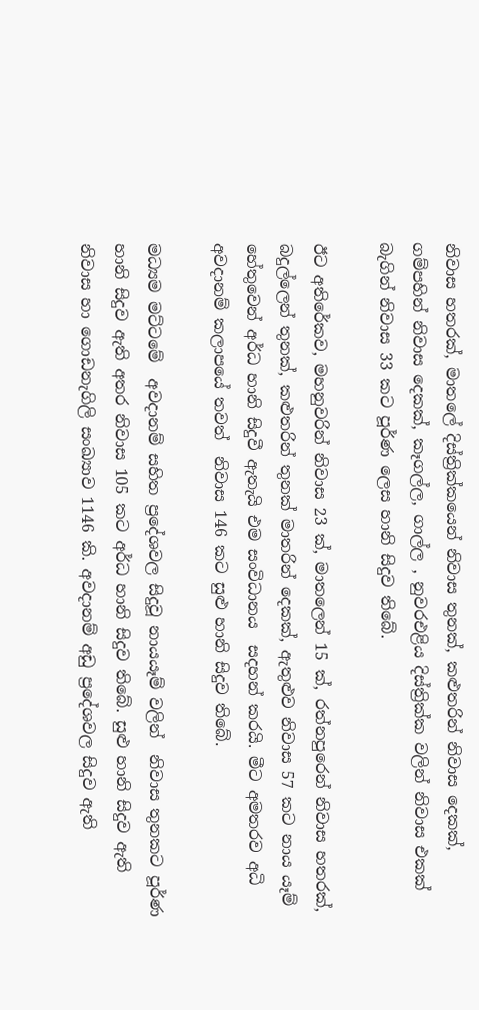නිවාස හතරක්, මාතලේ දිස්ත්‍රික්කයෙන් නිවාස තුනක්, කළුතරින් නිවාස දෙකක්, ගම්පහින් නිවාස දෙකක්, කෑගල්ල, ගාල්ල , නුවරඑළිය දිස්ත්‍රික්ක වලින් නිවාස එකක් බැගින් නිවාස 33 කට පූර්ණ ලෙස හානි සිදුව තිබේ.

ඊට අතිරේකව, මහනුවරින් නිවාස 23 ක්, මාතලෙන් 15 ක්, රත්නපුරෙන් නිවාස හතරක්, බදුල්ලෙන් තුනක්, කළුතරින් තුනක් මාතරින් දෙකක්, ඇතුළුව නිවාස 57 කට නාය යෑම් හේතුවෙන් අර්ධ හානි සිදුවී ඇතැයි එම සංවිධානය  සදහන් කරයි. මීට අමතරව අධි අවදානම් කලාපයේ තවත්  නිවාස 146 කට සුළු හානි සිදුව තිබේ.

මධ්‍යම මට්ටමේ  අවදානම් සහිත ප්‍රදේශවල සිදුවූ නායයෑම් වලින්  නිවාස තුනකට පූර්ණ හානි සිදුව ඇති අතර නිවාස 105 කට අර්ධ හානි සිදුව තිබේ. සුළු හානි සිදුව ඇති නිවාස හා ගොඩනැගිලි සංඛ්‍යාව 1146 කි. අවදානම් අඩු ප්‍රදේශවල සිදුව ඇති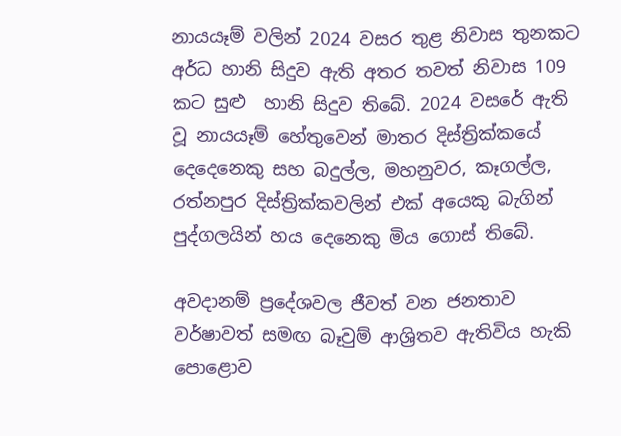නායයෑම් වලින් 2024 වසර තුළ නිවාස තුනකට අර්ධ හානි සිදුව ඇති අතර තවත් නිවාස 109 කට සුළු  හානි සිදුව තිබේ. 2024 වසරේ ඇති වූ නායයෑම් හේතුවෙන් මාතර දිස්ත්‍රික්කයේ දෙදෙනෙකු සහ බදුල්ල, මහනුවර, කෑගල්ල, රත්නපුර දිස්ත්‍රික්කවලින් එක් අයෙකු බැගින්  පුද්ගලයින් හය දෙනෙකු මිය ගොස් තිබේ.

අවදානම් ප්‍රදේශවල ජීවත් වන ජනතාව වර්ෂාවත් සමඟ බෑවුම් ආශ්‍රිතව ඇතිවිය හැකි පොළොව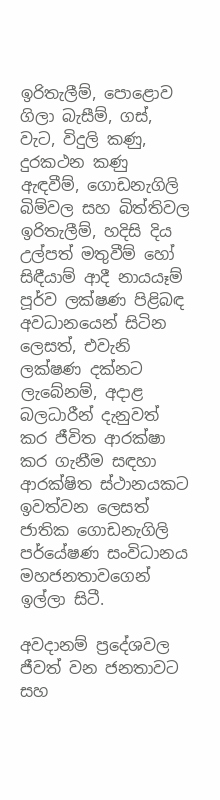ඉරිතැලීම්, පොළොව ගිලා බැසීම්, ගස්, වැට, විදුලි කණු, දුරකථන කණු ඇඳවීම්, ගොඩනැගිලි බිම්වල සහ බිත්තිවල ඉරිතැලීම්, හදිසි දිය උල්පත් මතුවීම් හෝ සිඳීයාම් ආදී නායයෑම් පූර්ව ලක්ෂණ පිළිබඳ අවධානයෙන් සිටින ලෙසත්, එවැනි ලක්ෂණ දක්නට ලැබේනම්, අදාළ බලධාරීන් දැනුවත් කර ජීවිත ආරක්ෂා කර ගැනීම සඳහා ආරක්ෂිත ස්ථානයකට ඉවත්වන ලෙසත් ජාතික ගොඩනැගිලි පර්යේෂණ සංවිධානය මහජනතාවගෙන් ඉල්ලා සිටී.

අවදානම් ප්‍රදේශවල ජීවත් වන ජනතාවට සහ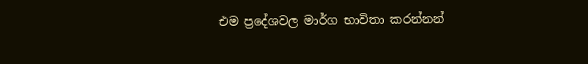එම ප්‍රදේශවල මාර්ග භාවිතා කරන්නන්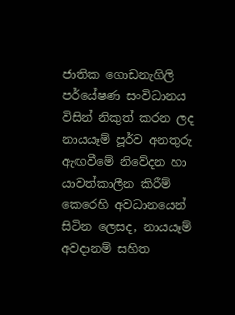ජාතික ගොඩනැගිලි පර්යේෂණ සංවිධානය විසින් නිකුත් කරන ලද නායයෑම් පූර්ව අනතුරු ඇඟවීමේ නිවේදන හා යාවත්කාලීන කිරීම් කෙරෙහි අවධානයෙන් සිටින ලෙසද, නායයෑම් අවදානම් සහිත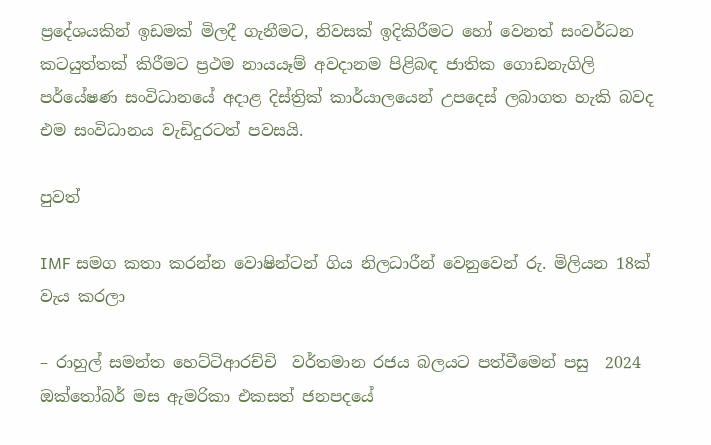ප්‍රදේශයකින් ඉඩමක් මිලදී ගැනීමට, නිවසක් ඉදිකිරීමට හෝ වෙනත් සංවර්ධන කටයුත්තක් කිරීමට ප්‍රථම නායයෑම් අවදානම පිළිබඳ ජාතික ගොඩනැගිලි පර්යේෂණ සංවිධානයේ අදාළ දිස්ත්‍රික් කාර්යාලයෙන් උපදෙස් ලබාගත හැකි බවද එම සංවිධානය වැඩිදුරටත් පවසයි.

පුවත්

IMF සමග කතා කරන්න වොෂින්ටන් ගිය නිලධාරීන් වෙනුවෙන් රු. මිලියන 18ක් වැය කරලා

– රාහුල් සමන්ත හෙට්ටිආරච්චි  වර්තමාන රජය බලයට පත්වීමෙන් පසු  2024 ඔක්තෝබර් මස ඇමරිකා එකසත් ජනපදයේ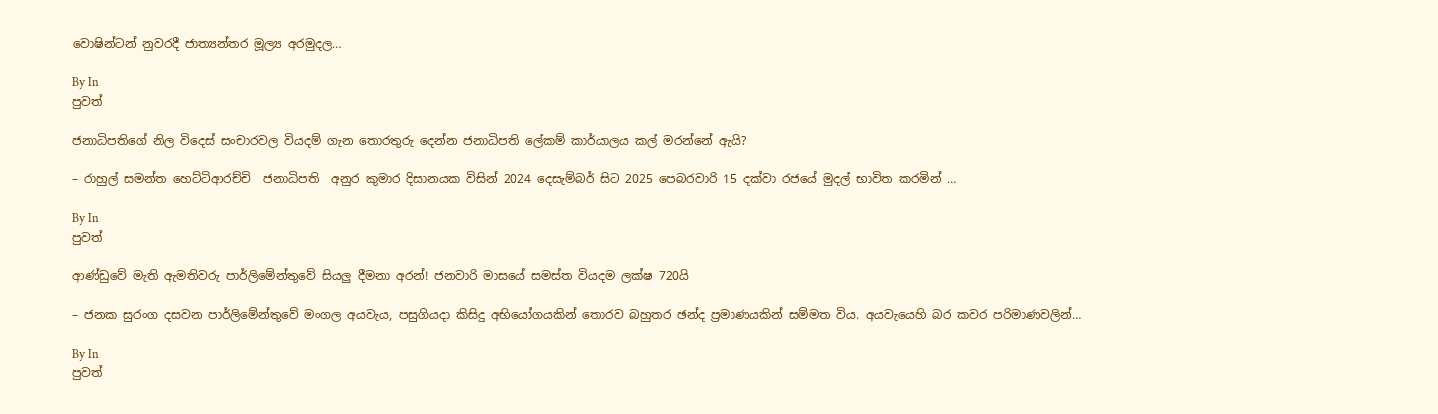වොෂින්ටන් නුවරදී ජාත්‍යන්තර මූල්‍ය අරමුදල…

By In
පුවත්

ජනාධිපතිගේ නිල විදෙස් සංචාරවල වියදම් ගැන තොරතුරු දෙන්න ජනාධිපති ලේකම් කාර්යාලය කල් මරන්නේ ඇයි?

– රාහුල් සමන්ත හෙට්ටිආරච්චි  ජනාධිපති  අනුර කුමාර දිසානයක විසින් 2024 දෙසැම්බර් සිට 2025 පෙබරවාරි 15 දක්වා රජයේ මුදල් භාවිත කරමින් …

By In
පුවත්

ආණ්ඩුවේ මැති ඇමතිවරු පාර්ලිමේන්තුවේ සියලු දීමනා අරන්! ජනවාරි මාසයේ සමස්ත වියදම ලක්ෂ 720යි

– ජනක සුරංග දසවන පාර්ලිමේන්තුවේ මංගල අයවැය, පසුගියදා කිසිදු අභියෝගයකින් තොරව බහුතර ඡන්ද ප්‍රමාණයකින් සම්මත විය. අයවැයෙහි බර කවර පරිමාණවලින්…

By In
පුවත්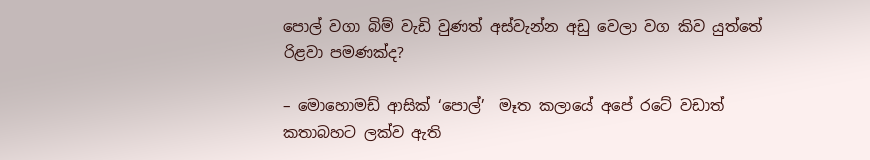පොල් වගා බිම් වැඩි වුණත් අස්වැන්න අඩු වෙලා වග කිව යුත්තේ රිළවා පමණක්ද?

– මොහොමඩ් ආසික් ‘පොල්’  මෑත කලායේ අපේ රටේ වඩාත් කතාබහට ලක්ව ඇති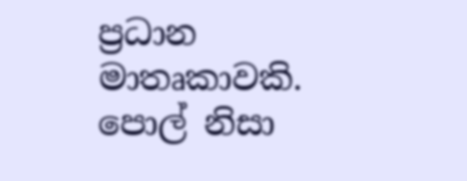ප්‍රධාන මාතෘකාවකි. පොල් නිසා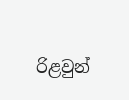රිළවුන්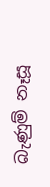බැණුම් නෑසූ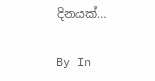දිනයක්…

By In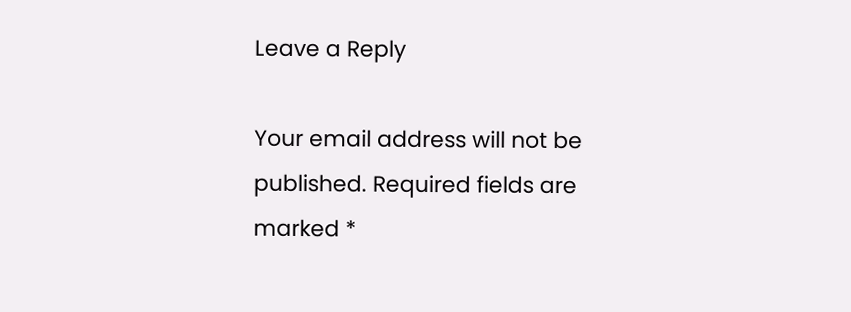Leave a Reply

Your email address will not be published. Required fields are marked *